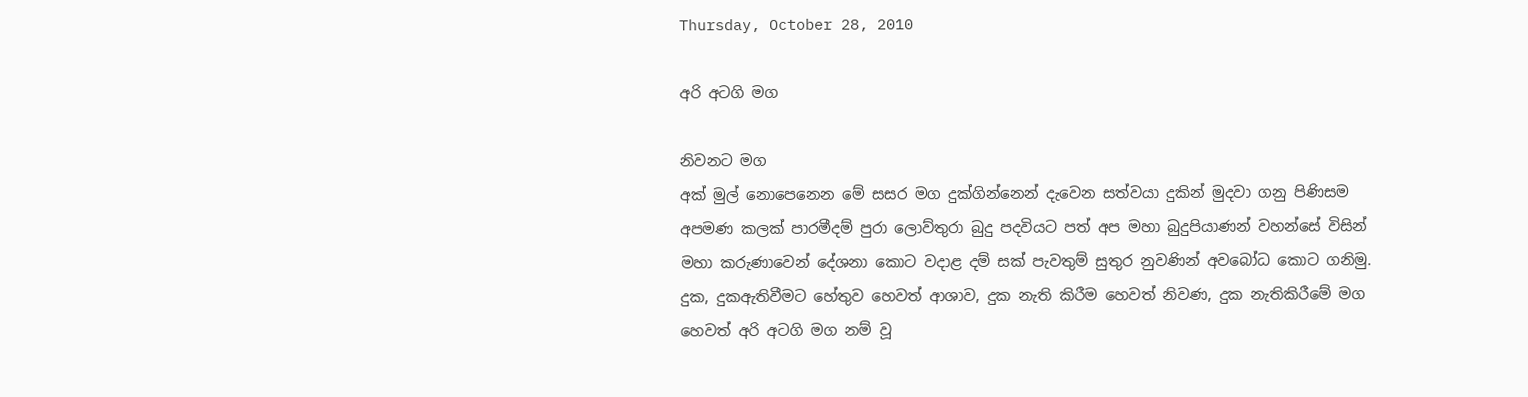Thursday, October 28, 2010

අරි අටගි මග

නිවනට මග
අක් මුල් නොපෙනෙන මේ සසර මග දුක්ගින්නෙන් දැවෙන සත්වයා දුකින් මුදවා ගනු පිණිසම අපමණ කලක් පාරමීදම් පුරා ලොව්තුරා බුදු පදවියට පත් අප මහා බුදුපියාණන් වහන්සේ විසින් මහා කරුණාවෙන් දේශනා කොට වදාළ දම් සක් පැවතුම් සුතුර නුවණින් අවබෝධ කොට ගනිමු.
දුක, දුකඇතිවීමට හේතුව හෙවත් ආශාව, දුක නැති කිරීම හෙවත් නිවණ, දුක නැතිකිරීමේ මග හෙවත් අරි අටගි මග නම් වූ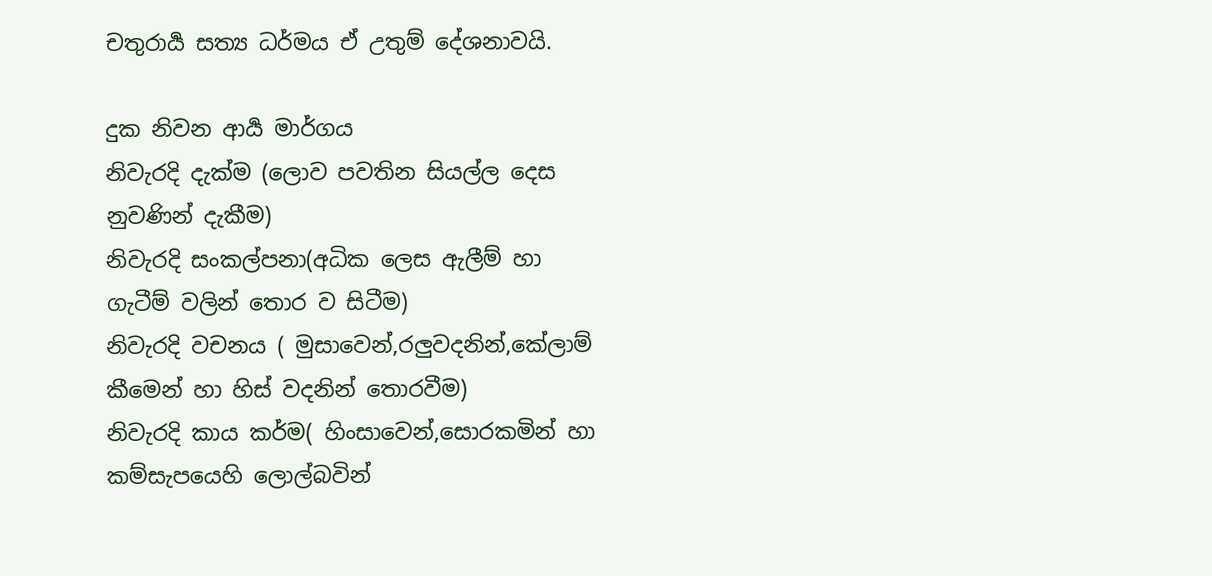චතුරාර්‍ය සත්‍ය ධර්මය ඒ උතුම් දේශනාවයි.

දුක නිවන ආර්‍ය මාර්ගය
නිවැරදි දැක්ම (ලොව පවතින සියල්ල දෙස නුවණින් දැකීම)
නිවැරදි සංකල්පනා(අධික ලෙස ඇලීම් හා ගැටීම් වලින් තොර ව සිටීම)
නිවැරදි වචනය ( මුසාවෙන්,රලුවදනින්,කේලාම් කීමෙන් හා හිස් වදනින් තොරවීම)
නිවැරදි කාය කර්ම( හිංසාවෙන්,සොරකමින් හා කම්සැපයෙහි ලොල්බවින්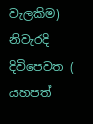වැලකිම)
නිවැරදි දිවිපෙවත ( යහපත්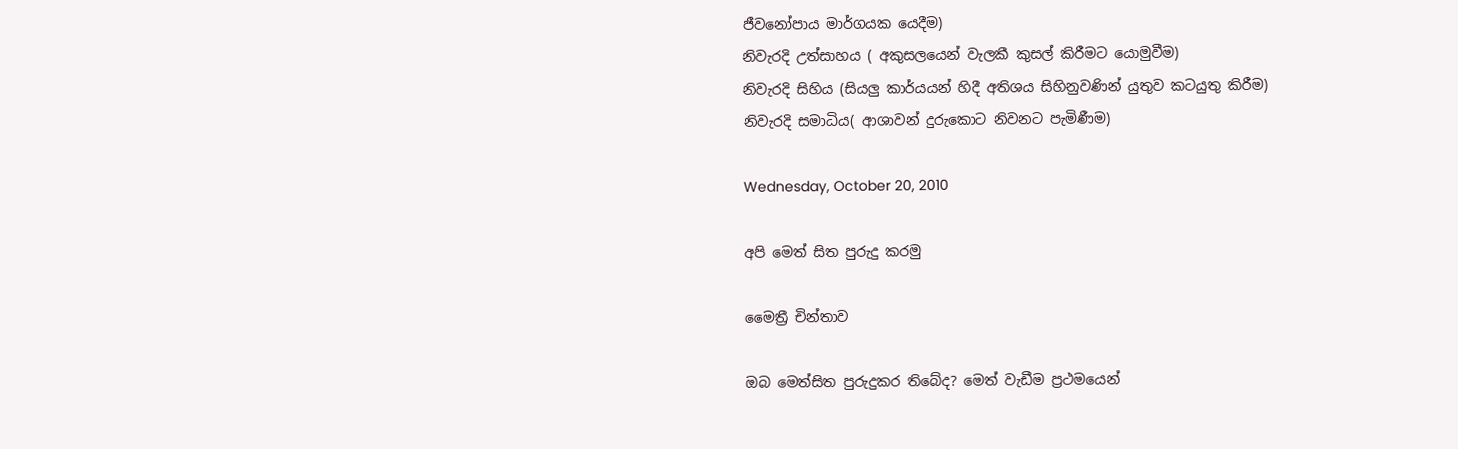ජීවනෝපාය මාර්ගයක යෙදීම)
නිවැරදි උත්සාහය ( අකුසලයෙන් වැලකී කුසල් කිරීමට යොමුවීම)
නිවැරදි සිහිය (සියලු කාර්යයන් හිදී අතිශය සිහිනුවණින් යුතුව කටයුතු කිරීම)
නිවැරදි සමාධිය( ආශාවන් දුරුකොට නිවනට පැමිණීම)

Wednesday, October 20, 2010

අපි මෙත් සිත පුරුදු කරමු

මෛත්‍රී චින්තාව

ඔබ මෙත්සිත පුරුදුකර තිබේද? මෙත් වැඩීම ප්‍රථමයෙන්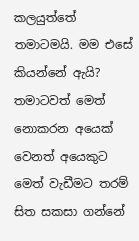කලයුත්තේ තමාටමයි. මම එසේ කියන්නේ ඇයි? තමාටවත් මෙත් නොකරන අයෙක් වෙනත් අයෙකුට මෙත් වැඩීමට තරම් සිත සකසා ගන්නේ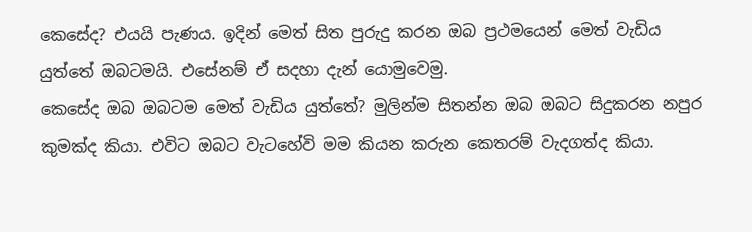කෙසේද? එයයි පැණය. ඉදින් මෙත් සිත පුරුදු කරන ඔබ ප්‍රථමයෙන් මෙත් වැඩිය යුත්තේ ඔබටමයි. එසේනම් ඒ සදහා දැන් යොමුවෙමු.
කෙසේද ඔබ ඔබටම මෙත් වැඩිය යුත්තේ? මුලින්ම සිතන්න ඔබ ඔබට සිදුකරන නපුර කුමක්ද කියා. එවිට ඔබට වැටහේවි මම කියන කරුන කෙතරම් වැදගත්ද කියා.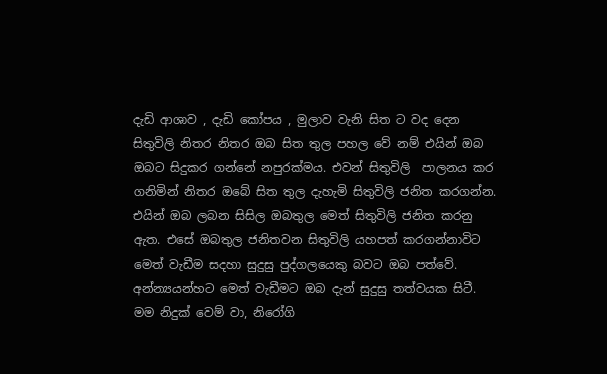දැඩි ආශාව , දැඩි කෝපය , මුලාව වැනි සිත ට වද දෙන සිතුවිලි නිතර නිතර ඔබ සිත තුල පහල වේ නම් එයින් ඔබ ඔබට සිදුකර ගන්නේ නපුරක්මය. එවන් සිතුවිලි ‍ පාලනය කර ගනිමින් නිතර ඔබේ සිත තුල දැහැමි සිතුවිලි ජනිත කරගන්න.
එයින් ඔබ ලබන සිසිල ඔබතුල මෙත් සිතුවිලි ජනිත කරනු ඇත. එසේ ඔබතුල ජනිතවන සිතුවිලි යහපත් කරගන්නාවිට මෙත් වැඩීම සදහා සුදුසු පුද්ගලයෙකු බවට ඔබ පත්වේ. අන්න්‍යයන්හට මෙත් වැඩීමට ඔබ දැන් සුදුසු තත්වයක සිටී.
මම නිදුක් වෙම් වා, නිරෝගි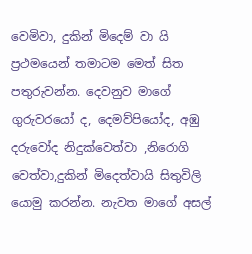වෙමිවා, දුකින් මිදෙම් වා යි ප්‍රථමයෙන් තමාටම මෙත් සිත පතුරුවන්න. දෙවනුව මාගේ ගුරුවරයෝ ද, දෙමව්පියෝද, අඹු දරුවෝද නිදුක්වෙත්වා ,නිරොගි වෙත්වා,දුකින් මිදෙත්වායි සිතුවිලි යොමු කරන්න. නැවත මාගේ අසල්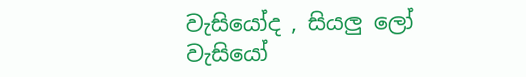වැසියෝද , සියලු ලෝ වැසියෝ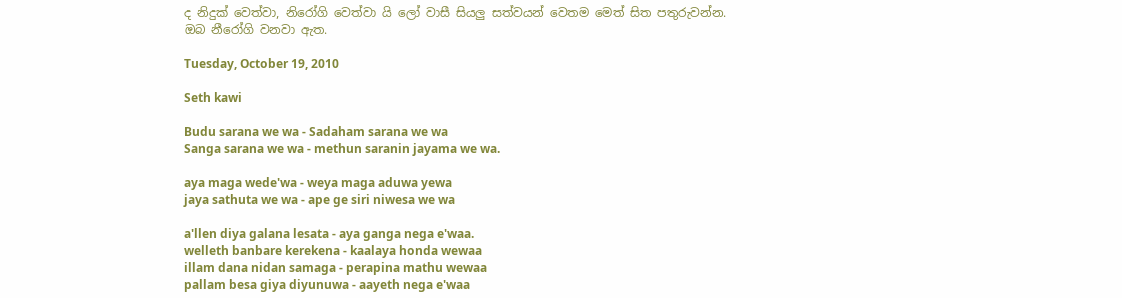ද නිදුක් වෙත්වා, නිරෝගි වෙත්වා යි ලෝ වාසී සියලු සත්වයන් වෙතම මෙත් සිත පතුරුවන්න.
ඔබ නීරෝගි වනවා ඇත.

Tuesday, October 19, 2010

Seth kawi

Budu sarana we wa - Sadaham sarana we wa
Sanga sarana we wa - methun saranin jayama we wa.

aya maga wede'wa - weya maga aduwa yewa
jaya sathuta we wa - ape ge siri niwesa we wa

a'llen diya galana lesata - aya ganga nega e'waa.
welleth banbare kerekena - kaalaya honda wewaa
illam dana nidan samaga - perapina mathu wewaa
pallam besa giya diyunuwa - aayeth nega e'waa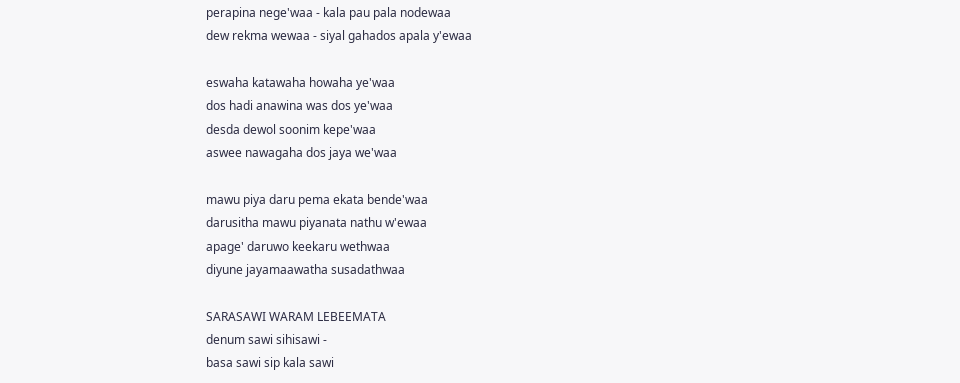perapina nege'waa - kala pau pala nodewaa
dew rekma wewaa - siyal gahados apala y'ewaa

eswaha katawaha howaha ye'waa
dos hadi anawina was dos ye'waa
desda dewol soonim kepe'waa
aswee nawagaha dos jaya we'waa

mawu piya daru pema ekata bende'waa
darusitha mawu piyanata nathu w'ewaa
apage' daruwo keekaru wethwaa
diyune jayamaawatha susadathwaa

SARASAWI WARAM LEBEEMATA
denum sawi sihisawi -
basa sawi sip kala sawi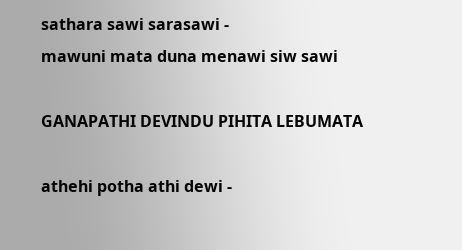sathara sawi sarasawi -
mawuni mata duna menawi siw sawi

GANAPATHI DEVINDU PIHITA LEBUMATA

athehi potha athi dewi -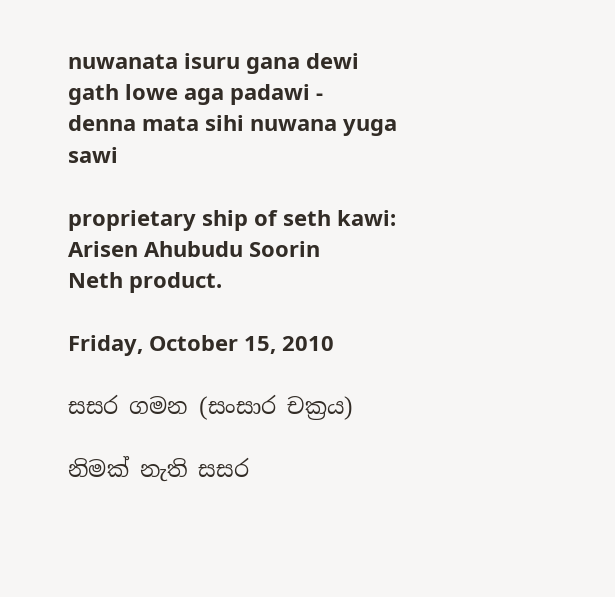nuwanata isuru gana dewi
gath lowe aga padawi -
denna mata sihi nuwana yuga sawi

proprietary ship of seth kawi: Arisen Ahubudu Soorin
Neth product.

Friday, October 15, 2010

සසර ගමන (සංසාර චක්‍රය)

නිමක් නැති සසර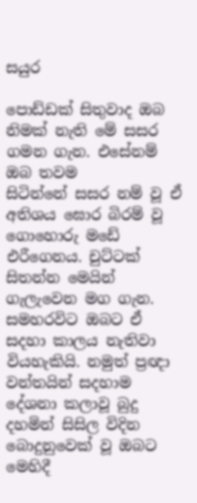සයුර

පොඩ්ඩක් සිතුවාද ඔබ නිමක් නැති මේ සසර ගමන ගැන. එසේනම් ඔබ තවම සිටින්නේ ‍සසර නම් වූ ඒ අතිශය ඝොර බිරම් වූ ගොහොරු ‍මඩේ එරීගෙනය. චුට්ටක් සිතන්න මෙයින් ගැලැවෙන මග ගැන. සමහරවිට ඔබට ඒ සදහා කාලය නැතිවා වියහැකියි. නමුත් ප්‍රඥා වන්‍තයින් සදහාම දේශනා කලාවූ‍ බුදු දහමින් සිසිල විදින බොදුනුවෙක් වූ ඔබට මෙහිදී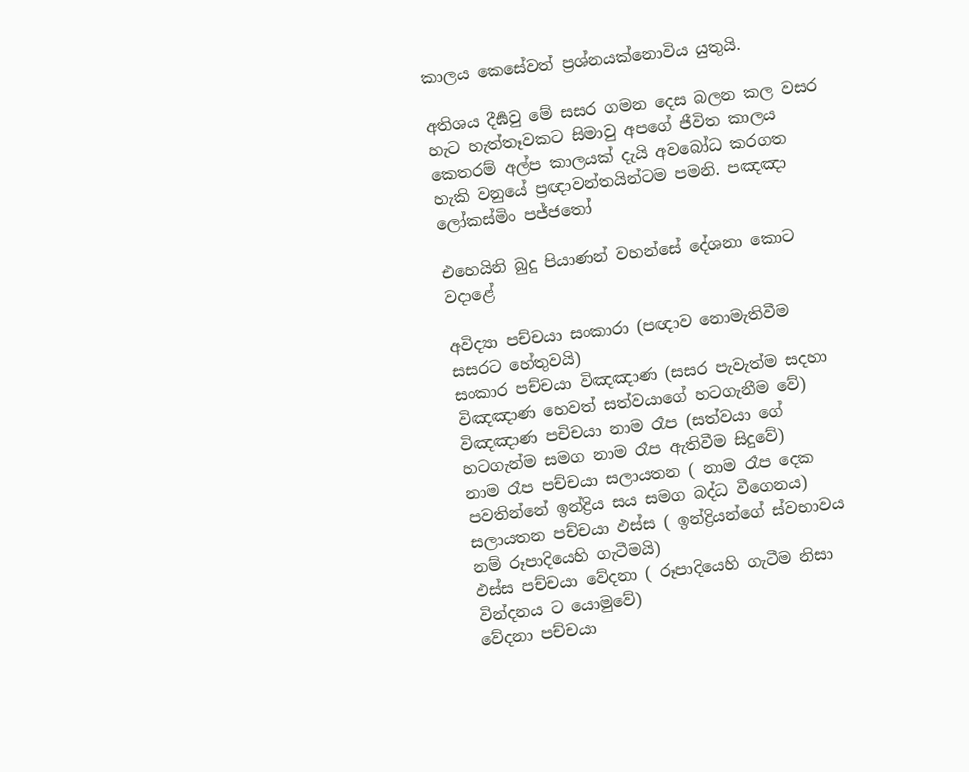කාලය කෙසේවත් ප්‍රශ්නයක්නොවිය යුතුයි.

අතිශය දීර්‍ඝවු මේ සසර ගමන දෙස බලන කල වසර හැට හැත්තෑවකට සිමාවු අපගේ ජීවිත කාලය කෙතරම් අල්ප කාලයක් දැයි අවබෝධ කරගත හැකි වනුයේ ප්‍රඥාවන්තයින්ටම පමනි. පඤඤා ලෝකස්මිං පජ්ජතෝ

එහෙයිනි බුදු පියාණන් වහන්සේ දේශනා කොට ව‍දා‍ළේ

අවිද්‍යා‍‍‍‍ පච්චයා සංකාරා (පඥාව නොමැතිවීම සසරට හේතුවයි)
සංකාර පච්චයා විඤඤාණ (සසර පැවැත්ම සදහා විඤඤාණ හෙවත් සත්වයාගේ හටගැනීම වේ)
විඤඤාණ පචිචයා නාම රෑප (සත්වයා ගේ හටගැන්ම සමග නාම රෑප ඇතිවීම සිදුවේ)
නාම රෑප පච්චයා සලායතන ( නාම රෑප දෙක පවතින්නේ ඉන්ද්‍රිය සය සමග බද්ධ වීගෙනය)
සලායතන පච්චයා ඵස්ස ( ඉන්ද්‍රියන්ගේ ස්‍වභාවය නම් රූපාදියෙහි ගැටීමයි)
ඵස්ස පච්චයා වේදනා ( රූපාදියෙහි ගැටීම නිසා වින්දනය ට යොමුවේ)
වේදනා පච්චයා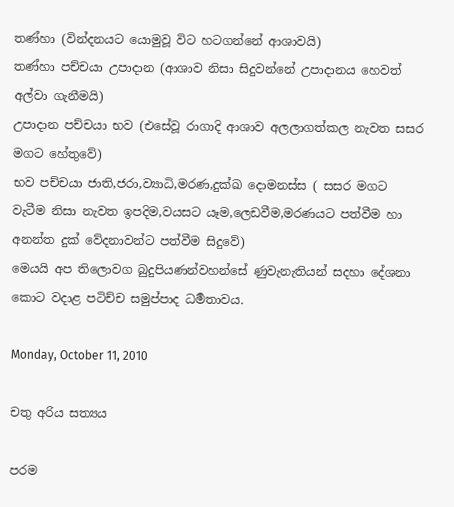තණ්හා (වින්දනයට යොමුවූ විට හටගන්නේ ආශාවයි)
තණ්හා පච්චයා උපාදාන (ආශාව නිසා සිදුවන්නේ උපාදානය හෙවත් අල්වා ගැනීමයි)
උපාදාන පච්චයා භව (එසේවූ රාගාදි ආශාව අලලාගත්කල නැවත සසර මගට හේතුවේ)
භව පච්චයා ජාති,ජරා,ව්‍යාධි,මරණ,දුක්ඛ දොමනස්ස ( සසර මගට වැටීම නිසා නැවත ඉපදිම,වයසට යෑම,ලෙඩවීම,මරණයට පත්වීම හා අනන්ත දුක් වේදනාවන්ට පත්වීම සිදුවේ)
මෙයයි අප තිලොවග බුදුපියණන්වහන්සේ ණුවැනැතියන් සදහා දේශනා කොට වදාළ පටිච්ච සමුප්පාද ධර්‍මතාවය.

Monday, October 11, 2010

චතු අරිය සත්‍යය

පරම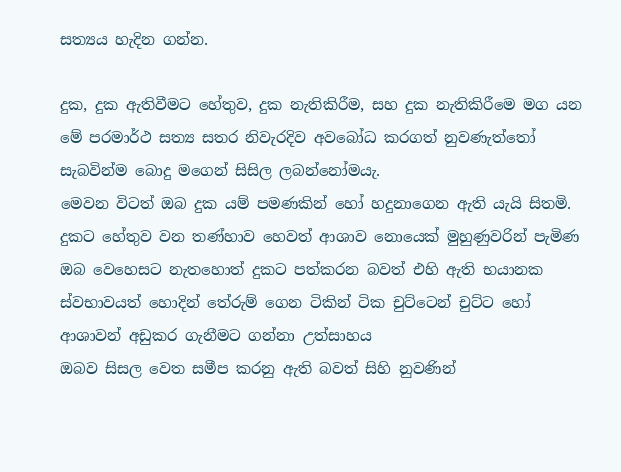සත්‍යය හැදින ගන්න.

දුක, දුක ඇතිවීමට හේතුව, දුක නැතිකිරීම, සහ දුක නැතිකිරීමෙ මග යන මේ පරමාර්ථ සත්‍ය සතර නිවැරදිව අවබෝධ කරගත් නුවණැත්තෝ සැබවින්ම බොදු මගෙන් සිසිල ලබන්නෝමයැ.
මෙවන විටත් ඔබ දුක යම් පමණකින් හෝ හදුනාගෙන ඇති යැයි සිතමි.
දුකට හේතුව වන තණ්හාව හෙවත් ආශාව නොයෙක් මුහුණුවරින් පැමිණ ඔබ වෙහෙසට නැතහොත් දුකට පත්කරන බවත් එහි ඇති භයානක ස්වභාවයත් හොදින් තේරුම් ගෙන ටිකින් ටික චුට්ටෙන් චුට්ට හෝ ආශාවන් අඩුකර ගැනීමට ගන්නා උත්සාහය
ඔබව සිසල වෙත සමීප කරනු ඇති බවත් සිහි නුවණින්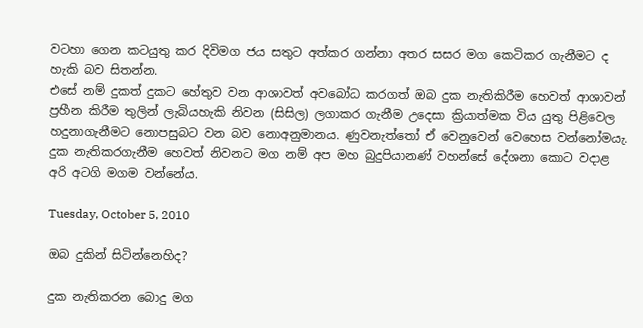වටහා ගෙන කටයුතු කර දිවිමග ජය සතුට අත්කර ගන්නා අතර සසර මග කෙටිකර ගැනීමට ද හැකි බව සිතන්න.
එසේ නම් දුකත් දුකට හේතුව වන ආශාවත් අවබෝධ කරගත් ඔබ දුක නැතිකිරීම හෙවත් ආශාවන් ප්‍රහීන කිරීම තුලින් ලැබියහැකි නිවන (සිසිල) ලගාකර ගැනීම උදෙසා ක්‍රියාත්මක විය යුතු පිළිවෙල හදුනාගැනීමට නොපසුබට වන බව නොඅනුමානය. ණුවනැත්තෝ ඒ වෙනුවෙන් වෙහෙස වන්නෝමයැ.
දුක නැතිකරගැනීම හෙවත් නිවනට මග නම් අප මහ බුදුපියානණ් වහන්සේ දේශනා කොට වදාළ අරි අටගි මගම වන්නේය.

Tuesday, October 5, 2010

ඔබ දුකින් සිටින්නෙහිද?

දුක නැතිකරන බොදු මග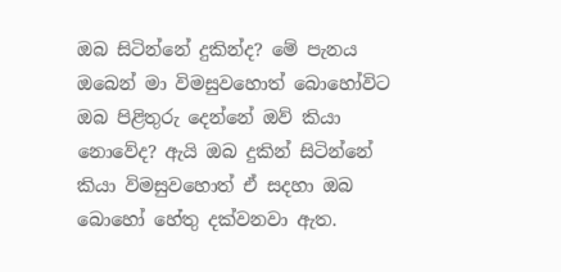ඔබ සිටින්නේ දුකින්ද? මේ පැනය ඔබෙන් මා විමසුවහොත් බොහෝවිට ඔබ පිළිතුරු දෙන්නේ ඔව් කියා නොවේද? ඇයි ඔබ දුකින් සිටින්නේ කියා විමසුවහොත් ඒ සදහා ඔබ බොහෝ හේතු දක්වනවා ඇත.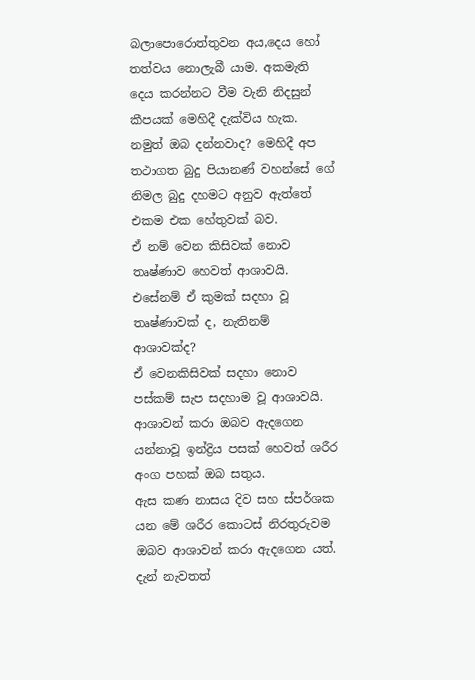බලාපොරොත්තුවන අය,දෙය හෝ තත්වය නොලැබී යාම. අකමැති දෙය කරන්නට වීම වැනි නිදසුන් කීපයක් මෙහිදී දැක්විය හැක. නමුත් ඔබ දන්නවාද? මෙහිදී අප තථාගත බුදු පියානණ් වහන්සේ ගේ නිමල බුදු දහමට අනුව ඇත්තේ එකම එක හේතුවක් බව.
ඒ නම් වෙන කිසිවක් නොව තෘෂ්ණාව හෙවත් ආශාවයි.
එසේනම් ඒ කුමක් සදහා වූ තෘෂ්ණාවක් ද, නැතිනම් ආශාවක්ද?
ඒ වෙනකිසිවක් සදහා නොව පස්කම් සැප සදහාම වූ ආශාවයි. ආශාවන් කරා ඔබව ඇදගෙන යන්නාවූ ඉන්ද්‍රිය පසක් හෙවත් ශරීර අංග පහක් ඔබ සතුය.
ඇස කණ නාසය දිව සහ ස්පර්ශක යන මේ ශරීර කොටස් නිරතුරුවම ඔබව ආශාවන් කරා ඇදගෙන යත්.
දැන් නැවතත්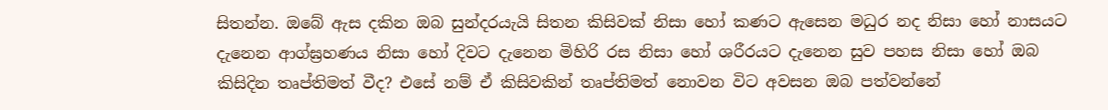සිතන්න. ඔබේ ඇස දකින ඔබ සුන්දරයැයි සිතන කිසිවක් නිසා හෝ කණට ඇසෙන මධුර නද නිසා හෝ නාසයට දැනෙන ආග්ඝ්‍රහණය නිසා හෝ දිවට දැනෙන මිහිරි රස නිසා හෝ ශරීරයට දැනෙන සුව පහස නිසා හෝ ඔබ කිසිදින තෘප්තිමත් වීද? එසේ නම් ඒ කිසිවකින් තෘප්තිමත් නොවන විට අවසන ඔබ පත්වන්නේ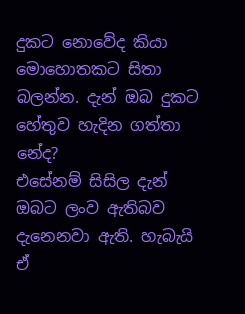දුකට නොවේද කියා මොහොතකට සිතා බලන්න. දැන් ඔබ දුකට හේතුව හැදින ගත්තා නේද?
එසේනම් සිසිල දැන් ඔබට ලංව ඇතිබව දැනෙනවා ඇති. හැබැයි ඒ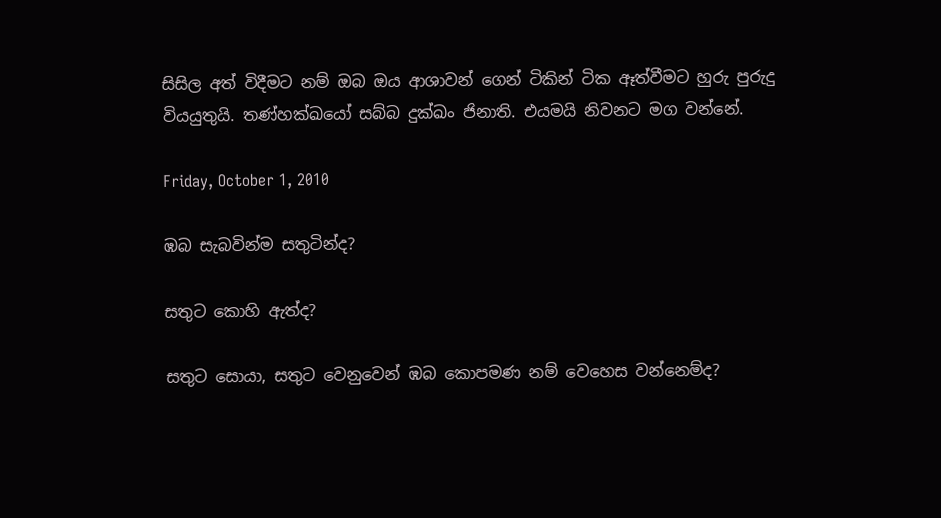සිසිල අත් විදීමට නම් ඔබ ඔය ආශාවන් ගෙන් ටිකින් ටික ඈත්වීමට හුරු පුරුදු වියයුතුයි. තණ්හක්ඛයෝ සබ්බ දුක්ඛං ජිනාති. එයමයි නිවනට මග වන්නේ.

Friday, October 1, 2010

ඹබ සැබවින්ම සතුටින්ද?

සතුට කොහි ඇත්ද?

සතුට සොයා, සතුට වෙනුවෙන් ඹබ කොපමණ නම් වෙහෙස වන්නෙම්ද?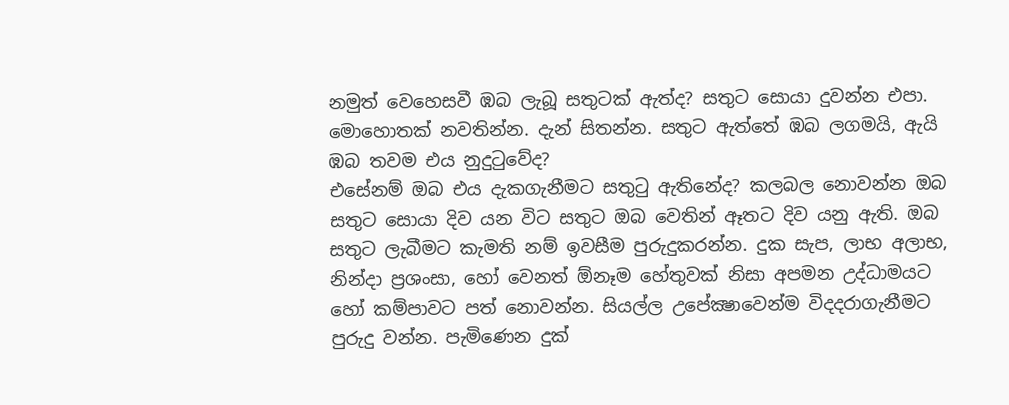නමුත් ‍වෙහෙසවී ඹබ ලැබූ සතුටක් ඇත්ද? සතුට සොයා දුවන්න එපා. මොහොතක් නවතින්න. දැන් සිතන්න. සතුට ඇත්තේ ඹබ ලගමයි, ඇයි ඹබ තවම එය නුදුටු‍වේද?
එසේනම් ඔබ එය දැකගැනීමට සතුටු ඇතිනේද? කලබල නොවන්න ඔබ සතුට සොයා දිව යන විට සතුට ඔබ වෙතින් ඈතට දිව යනු ඇති. ඔබ සතුට ලැබීමට කැමති නම් ඉවසීම පුරුදුකරන්න. දුක සැප, ලාභ අලාභ, නින්දා ප්‍රශංසා, හෝ වෙනත් ඕනෑම හේතුවක් නිසා අපමන උද්ධාමයට හෝ කම්පාවට පත් නොවන්න. සියල්ල උපේක්‍ෂාවෙන්ම විදදරාගැනීමට පුරුදු වන්න. පැමිණෙන දුක්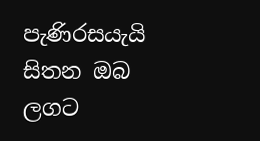පැණිරසයැයි සිතන ඔබ ලගට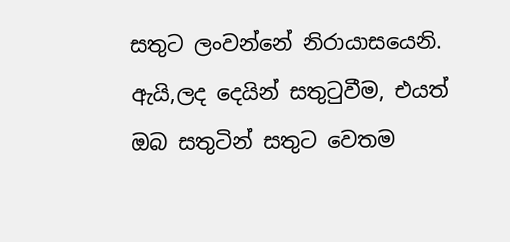සතුට ලංවන්නේ නිරායාසයෙනි. ඇයි,ලද දෙයින් සතුටුවීම, එයත් ඔබ සතුටින් සතුට වෙතම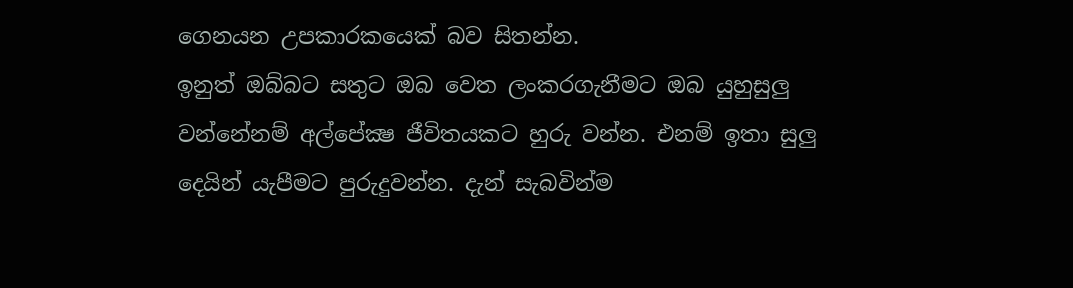ගෙනයන උපකාරකයෙක් බව සිතන්න.
ඉනුත් ඔබ්බට සතුට ඔබ වෙත ලංකරගැනීමට ඔබ යුහුසුලු වන්නේනම් අල්පේක්‍ෂ ජීවිතයකට හුරු වන්න. එනම් ඉතා සුලු දෙයින් යැපීමට පුරුදුවන්න. දැන් සැබවින්ම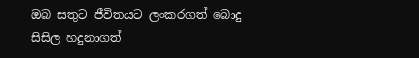ඔබ සතුට ජීවිතයට ලංකරගත් බොදු සිසිල හදුනාගත්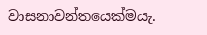වාසනාවන්තයෙක්මයැ.